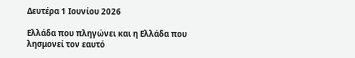Δευτέρα 1 Ιουνίου 2026

Ελλάδα που πληγώνει και η Ελλάδα που λησμονεί τον εαυτό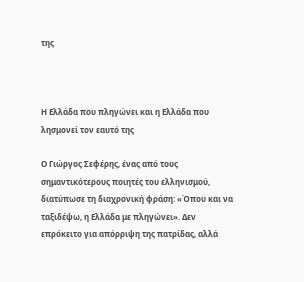της



Η Ελλάδα που πληγώνει και η Ελλάδα που λησμονεί τον εαυτό της

Ο Γιώργος Σεφέρης, ένας από τους σημαντικότερους ποιητές του ελληνισμού, διατύπωσε τη διαχρονική φράση: «Όπου και να ταξιδέψω, η Ελλάδα με πληγώνει». Δεν επρόκειτο για απόρριψη της πατρίδας, αλλά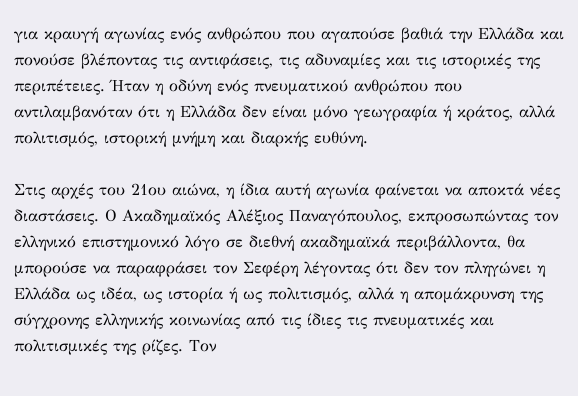για κραυγή αγωνίας ενός ανθρώπου που αγαπούσε βαθιά την Ελλάδα και πονούσε βλέποντας τις αντιφάσεις, τις αδυναμίες και τις ιστορικές της περιπέτειες. Ήταν η οδύνη ενός πνευματικού ανθρώπου που αντιλαμβανόταν ότι η Ελλάδα δεν είναι μόνο γεωγραφία ή κράτος, αλλά πολιτισμός, ιστορική μνήμη και διαρκής ευθύνη.

Στις αρχές του 21ου αιώνα, η ίδια αυτή αγωνία φαίνεται να αποκτά νέες διαστάσεις. Ο Ακαδημαϊκός Αλέξιος Παναγόπουλος, εκπροσωπώντας τον ελληνικό επιστημονικό λόγο σε διεθνή ακαδημαϊκά περιβάλλοντα, θα μπορούσε να παραφράσει τον Σεφέρη λέγοντας ότι δεν τον πληγώνει η Ελλάδα ως ιδέα, ως ιστορία ή ως πολιτισμός, αλλά η απομάκρυνση της σύγχρονης ελληνικής κοινωνίας από τις ίδιες τις πνευματικές και πολιτισμικές της ρίζες. Τον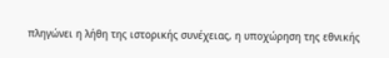πληγώνει η λήθη της ιστορικής συνέχειας, η υποχώρηση της εθνικής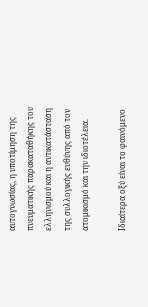αυτογνωσίας, η υποτίμηση της πνευματικής παρακαταθήκης του ελληνισμού και η αντικατάσταση της συλλογικής ευθύνης από τον ατομικισμό και την ιδιοτέλεια.

Ιδιαίτερα οξύ είναι το φαινόμενο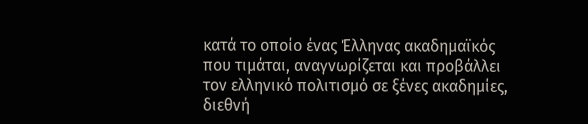κατά το οποίο ένας Έλληνας ακαδημαϊκός που τιμάται, αναγνωρίζεται και προβάλλει τον ελληνικό πολιτισμό σε ξένες ακαδημίες, διεθνή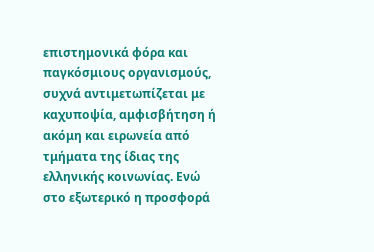επιστημονικά φόρα και παγκόσμιους οργανισμούς, συχνά αντιμετωπίζεται με καχυποψία, αμφισβήτηση ή ακόμη και ειρωνεία από τμήματα της ίδιας της ελληνικής κοινωνίας. Ενώ στο εξωτερικό η προσφορά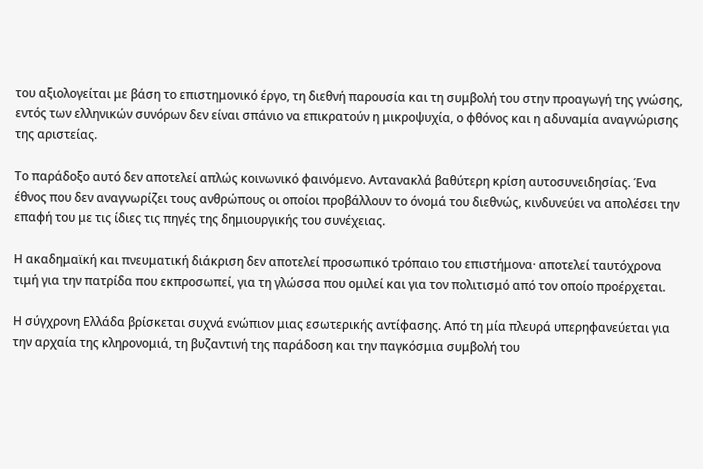του αξιολογείται με βάση το επιστημονικό έργο, τη διεθνή παρουσία και τη συμβολή του στην προαγωγή της γνώσης, εντός των ελληνικών συνόρων δεν είναι σπάνιο να επικρατούν η μικροψυχία, ο φθόνος και η αδυναμία αναγνώρισης της αριστείας.

Το παράδοξο αυτό δεν αποτελεί απλώς κοινωνικό φαινόμενο. Αντανακλά βαθύτερη κρίση αυτοσυνειδησίας. Ένα έθνος που δεν αναγνωρίζει τους ανθρώπους οι οποίοι προβάλλουν το όνομά του διεθνώς, κινδυνεύει να απολέσει την επαφή του με τις ίδιες τις πηγές της δημιουργικής του συνέχειας.

Η ακαδημαϊκή και πνευματική διάκριση δεν αποτελεί προσωπικό τρόπαιο του επιστήμονα· αποτελεί ταυτόχρονα τιμή για την πατρίδα που εκπροσωπεί, για τη γλώσσα που ομιλεί και για τον πολιτισμό από τον οποίο προέρχεται.

Η σύγχρονη Ελλάδα βρίσκεται συχνά ενώπιον μιας εσωτερικής αντίφασης. Από τη μία πλευρά υπερηφανεύεται για την αρχαία της κληρονομιά, τη βυζαντινή της παράδοση και την παγκόσμια συμβολή του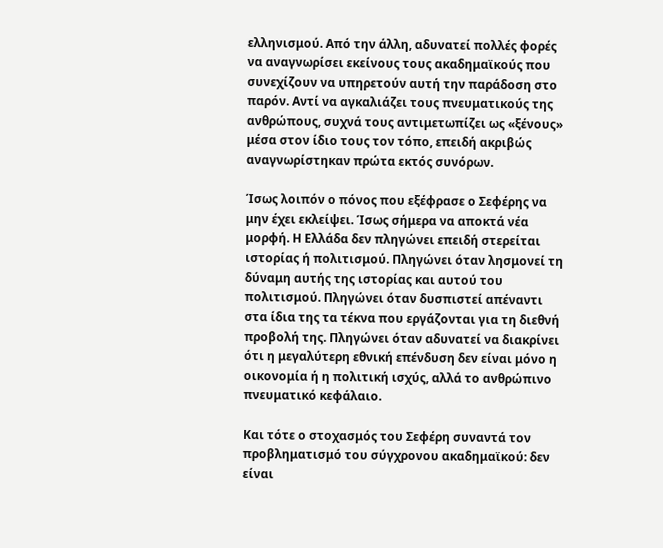ελληνισμού. Από την άλλη, αδυνατεί πολλές φορές να αναγνωρίσει εκείνους τους ακαδημαϊκούς που συνεχίζουν να υπηρετούν αυτή την παράδοση στο παρόν. Αντί να αγκαλιάζει τους πνευματικούς της ανθρώπους, συχνά τους αντιμετωπίζει ως «ξένους» μέσα στον ίδιο τους τον τόπο, επειδή ακριβώς αναγνωρίστηκαν πρώτα εκτός συνόρων.

Ίσως λοιπόν ο πόνος που εξέφρασε ο Σεφέρης να μην έχει εκλείψει. Ίσως σήμερα να αποκτά νέα μορφή. Η Ελλάδα δεν πληγώνει επειδή στερείται ιστορίας ή πολιτισμού. Πληγώνει όταν λησμονεί τη δύναμη αυτής της ιστορίας και αυτού του πολιτισμού. Πληγώνει όταν δυσπιστεί απέναντι στα ίδια της τα τέκνα που εργάζονται για τη διεθνή προβολή της. Πληγώνει όταν αδυνατεί να διακρίνει ότι η μεγαλύτερη εθνική επένδυση δεν είναι μόνο η οικονομία ή η πολιτική ισχύς, αλλά το ανθρώπινο πνευματικό κεφάλαιο.

Και τότε ο στοχασμός του Σεφέρη συναντά τον προβληματισμό του σύγχρονου ακαδημαϊκού: δεν είναι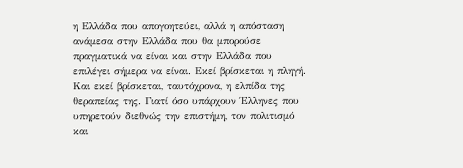η Ελλάδα που απογοητεύει, αλλά η απόσταση ανάμεσα στην Ελλάδα που θα μπορούσε πραγματικά να είναι και στην Ελλάδα που επιλέγει σήμερα να είναι. Εκεί βρίσκεται η πληγή. Και εκεί βρίσκεται, ταυτόχρονα, η ελπίδα της θεραπείας της. Γιατί όσο υπάρχουν Έλληνες που υπηρετούν διεθνώς την επιστήμη, τον πολιτισμό και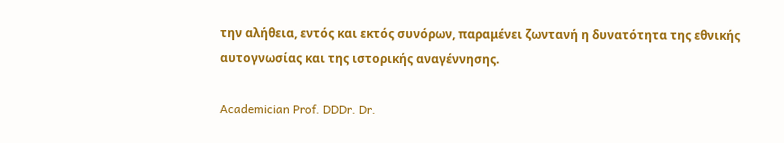την αλήθεια, εντός και εκτός συνόρων, παραμένει ζωντανή η δυνατότητα της εθνικής αυτογνωσίας και της ιστορικής αναγέννησης.

Academician Prof. DDDr. Dr.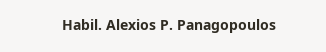Habil. Alexios P. Panagopoulos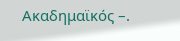Ακαδημαϊκός –.